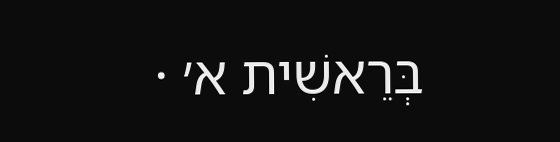בְּרֵאשִׁית א׳ ·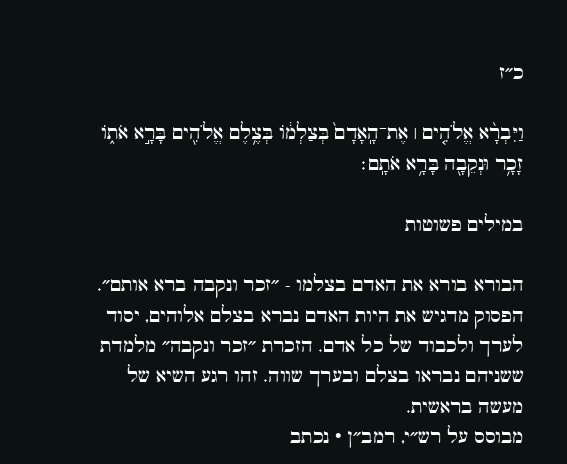כ״ז

וַיִּבְרָ֨א אֱלֹהִ֤ים ׀ אֶת־הָֽאָדָם֙ בְּצַלְמ֔וֹ בְּצֶ֥לֶם אֱלֹהִ֖ים בָּרָ֣א אֹת֑וֹ זָכָ֥ר וּנְקֵבָ֖ה בָּרָ֥א אֹתָֽם׃

במילים פשוטות

הבורא בורא את האדם בצלמו - ״זכר ונקבה ברא אותם״. הפסוק מדגיש את היות האדם נברא בצלם אלוהים, יסוד לערך ולכבוד של כל אדם. הזכרת ״זכר ונקבה״ מלמדת ששניהם נבראו בצלם ובערך שווה. זהו רגע השיא של מעשה בראשית.
מבוסס על רש״י, רמב״ן · נכתב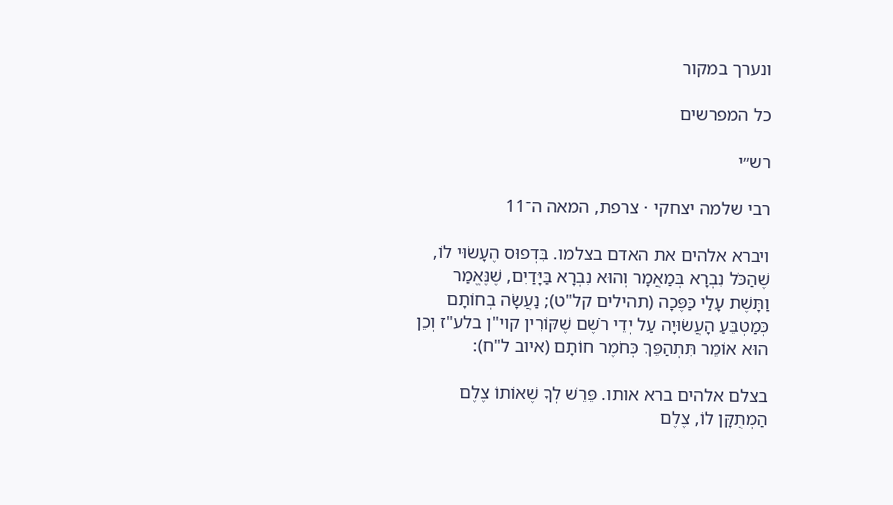ונערך במקור

כל המפרשים

רש״י

רבי שלמה יצחקי · צרפת, המאה ה־11

ויברא אלהים את האדם בצלמו. בִּדְפוּס הֶעָשׂוּי לוֹ, שֶׁהַכֹּל נִבְרָא בְּמַאֲמָר וְהוּא נִבְרָא בַּיָּדַיִם, שֶׁנֶּאֱמַר וַתָּשֶׁת עָלַי כַּפֶּכָה (תהילים קל"ט); נַעֲשָׂה בְחוֹתָם כְּמַטְבֵּעַ הָעֲשׂוּיָה עַל יְדֵי רֹשֶׁם שֶׁקּוֹרִין קוי"ן בלע"ז וְכֵן הוּא אוֹמֵר תִּתְהַפֵּךְ כְּחֹמֶר חוֹתָם (איוב ל"ח):

בצלם אלהים ברא אותו. פֵּרֵשׁ לְךָ שֶׁאוֹתוֹ צֶלֶם הַמְתֻקָּן לוֹ, צֶלֶם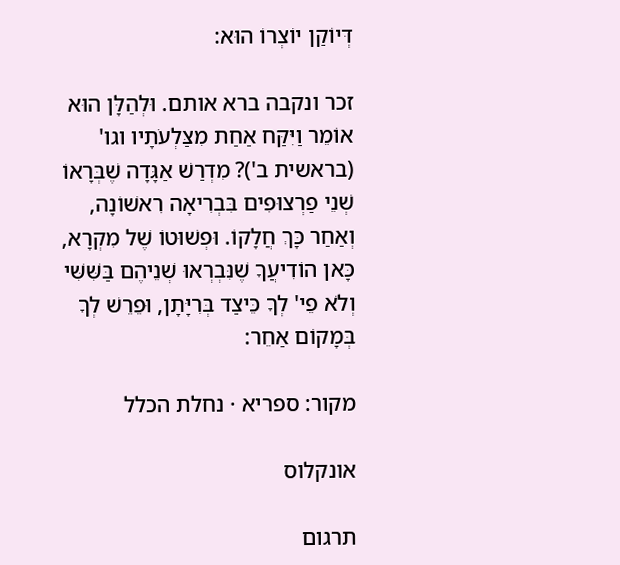דְּיוֹקַן יוֹצְרוֹ הוּא:

זכר ונקבה ברא אותם. וּלְהַלָּן הוּא אוֹמֵר וַיִּקַּח אַחַת מִצַּלְעֹתָיו וגו' (בראשית ב')? מִדְרַשׁ אַגָּדָה שֶׁבְּרָאוֹ שְׁנֵי פַרְצוּפִים בִּבְרִיאָה רִאשׁוֹנָה, וְאַחַר כָּךְ חֲלָקוֹ. וּפְשׁוּטוֹ שֶׁל מִקְרָא, כָּאן הוֹדִיעֲךָ שֶׁנִּבְרְאוּ שְׁנֵיהֶם בַּשִּׁשִּׁי וְלֹא פֵי' לְךָ כֵּיצַד בְּרִיָּתָן, וּפֵרֵשׁ לְךָ בְּמָקוֹם אַחֵר:

מקור: ספריא · נחלת הכלל

אונקלוס

תרגום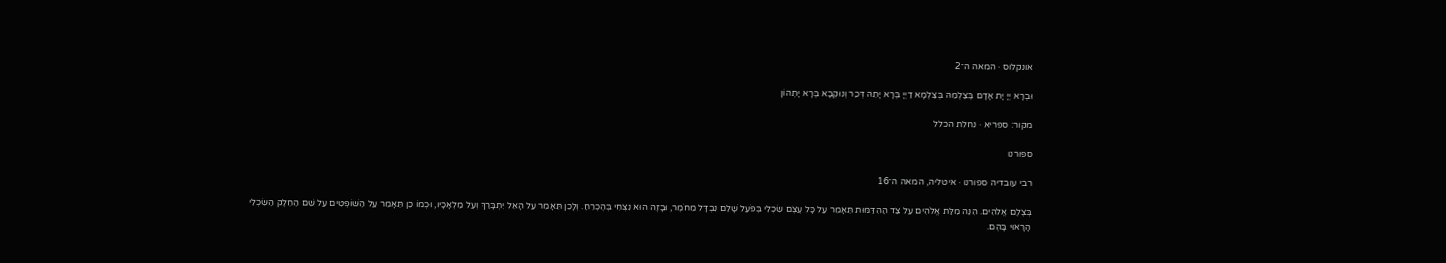אונקלוס · המאה ה־2

וּבְרָא יְיָ יָת אָדָם בְּצַלְמֵהּ בְּצַלְמָא דַיְיָ בְּרָא יָתֵהּ דְּכַר וְנוּקְבָא בְּרָא יָתְהוֹן

מקור: ספריא · נחלת הכלל

ספורנו

רבי עובדיה ספורנו · איטליה, המאה ה־16

בְּצֶלֶם אֱלֹהִים. הִנֵּה מִלַּת אֱלֹהִים עַל צַד הַהִדַּמּוּת תֵּאָמֵר עַל כָּל עֶצֶם שִׂכְלִי בְּפֹעַל שָׁלֵם נִבְדָּל מֵחֹמֶר, וּבָזֶה הוּא נִצְחִי בְּהֶכְרֵחַ. וְלָכֵן תֵּאָמֵר עַל הָאֵל יִתְבָּרַךְ וְעַל מַלְאָכָיו, וּכְמוֹ כֵן תֵּאָמֵר עַל הַשּׁוֹפְטִים עַל שֵׁם הַחֵלֶק הַשִּׂכְלִי הָרָאוּי בָּהֶם.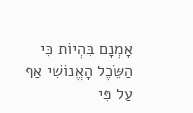אָמְנָם בִּהְיוֹת כִּי הַשֵּׂכֶל הָאֱנוֹשִׁי אַף עַל פִּי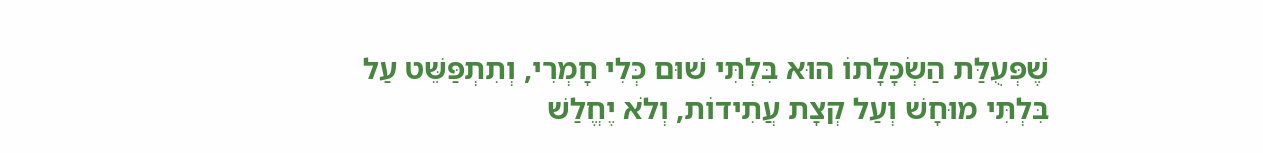שֶׁפְּעֻלַּת הַשְׂכָּלָתוֹ הוּא בִּלְתִּי שׁוּם כְּלִי חָמְרִי, וְתִתְפַּשֵּׁט עַל בִּלְתִּי מוּחָשׁ וְעַל קְצָת עֲתִידוֹת, וְלֹא יֶחֱלַשׁ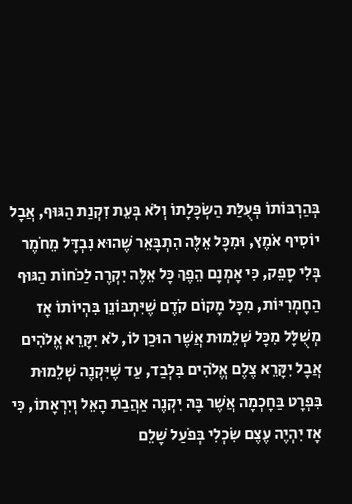בְּהַרְבּוֹתוֹ פְּעֻלַּת הַשְׂכָּלָתוֹ וְלֹא בְּעֵת זִקְנַת הַגּוּף, אֲבָל יוֹסִיף אֹמֶץ, וּמִכָּל אֵלֶּה הִתְבָּאֵר שֶׁהוּא נִבְדָּל מֵחֹמֶר בְּלִי סָפֵק, כִּי אָמְנָם הֵפֶךְ כָּל אֵלֶּה יִקְרֶה לַכֹּחוֹת הַגּוּף הַחָמְרִיּוֹת, מִכָּל מָקוֹם קֹדֶם שֶׁיִּתְבּוֹנֵן בִּהְיוֹתוֹ אָז מְשֻׁלָּל מִכָּל שְׁלֵמוּת אֲשֶׁר הוּכַן לוֹ, לֹא יִקָּרֵא אֱלֹהִים אֲבָל יִקָּרֵא צֶלֶם אֱלֹהִים בִּלְבַד, עַד שֶׁיִּקְנֶה שְׁלֵמוּת בִּפְרָט בַּחָכְמָה אֲשֶׁר בָּהּ יִקְנֶה אַהֲבַת הָאֵל וְיִרְאָתוֹ, כִּי אָז יִהְיֶה עֶצֶם שִׂכְלִי בְּפֹעַל שָׁלֵם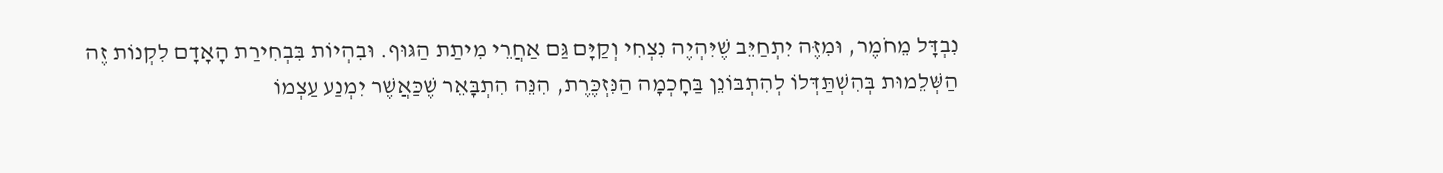נִבְדָּל מֵחֹמֶר, וּמִזֶּה יִתְחַיֵּב שֶׁיִּהְיֶה נִצְחִי וְקַיָּם גַּם אַחֲרֵי מִיתַת הַגּוּף. וּבִהְיוֹת בִּבְחִירַת הָאָדָם לִקְנוֹת זֶה הַשְּׁלֵמוּת בְּהִשְׁתַּדְּלוֹ לְהִתְבּוֹנֵן בַּחָכְמָה הַנִּזְכֶּרֶת, הִנֵּה הִתְבָּאֵר שֶׁכַּאֲשֶׁר יִמְנַע עַצְמוֹ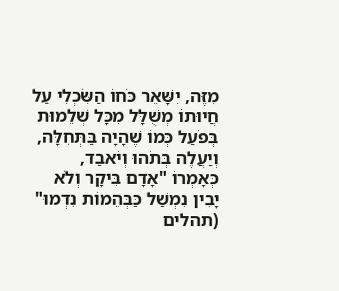מִזֶּה, יִשָּׁאֵר כֹּחוֹ הַשִּׂכְלִי עַל חֲיוּתוֹ מְשֻׁלָּל מִכָּל שְׁלֵמוּת בְּפֹעַל כְּמוֹ שֶׁהָיָה בַּתְּחִלָּה, וְיַעֲלֶה בְּתֹהוּ וְיֹאבַד, כְּאָמְרוֹ "אָדָם בִּיקָר וְלֹא יָבִין נִמְשַׁל כַּבְּהֵמוֹת נִדְמוּ" (תהלים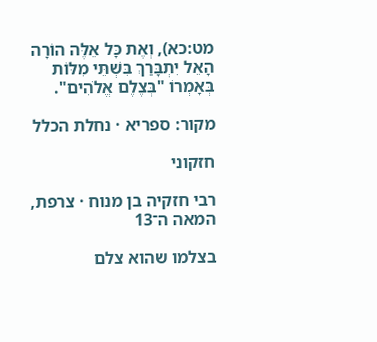מט:כא), וְאֶת כָּל אֵלֶּה הוֹרָה הָאֵל יִתְבָּרַךְ בִּשְׁתֵּי מִלּוֹת בְּאָמְרוֹ "בְּצֶלֶם אֱלֹהִים".

מקור: ספריא · נחלת הכלל

חזקוני

רבי חזקיה בן מנוח · צרפת, המאה ה־13

בצלמו שהוא צלם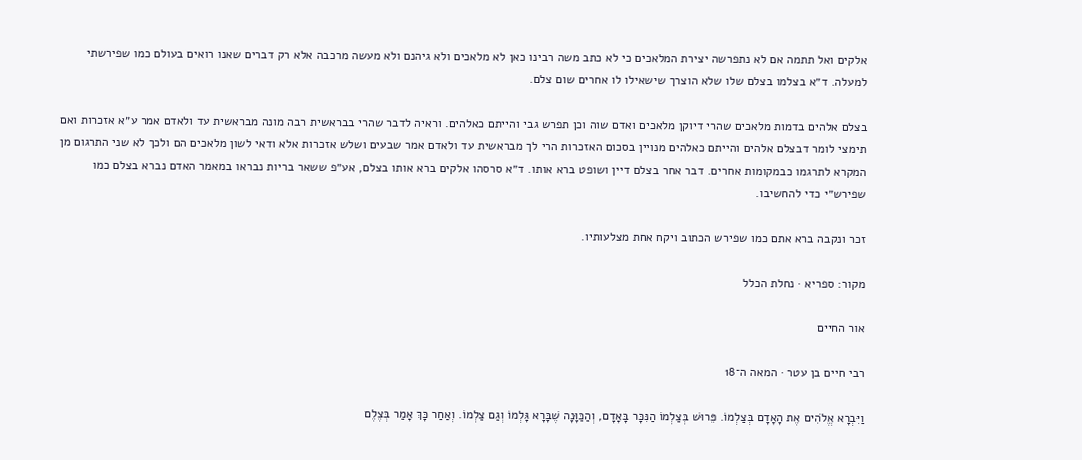אלקים ואל תתמה אם לא נתפרשה יצירת המלאכים כי לא כתב משה רבינו כאן לא מלאכים ולא גיהנם ולא מעשה מרכבה אלא רק דברים שאנו רואים בעולם כמו שפירשתי למעלה. ד״א בצלמו בצלם שלו שלא הוצרך שישאילו לו אחרים שום צלם.

בצלם אלהים בדמות מלאכים שהרי דיוקן מלאכים ואדם שוה וכן תפרש גבי והייתם כאלהים. וראיה לדבר שהרי בבראשית רבה מונה מבראשית עד ולאדם אמר ע״א אזכרות ואם תימצי לומר דבצלם אלהים והייתם כאלהים מנויין בסכום האזכרות הרי לך מבראשית עד ולאדם אמר שבעים ושלש אזכרות אלא ודאי לשון מלאכים הם ולכך לא שני התרגום מן המקרא לתרגמו כבמקומות אחרים. דבר אחר בצלם דיין ושופט ברא אותו. ד״א סרסהו אלקים ברא אותו בצלם, אע״פ ששאר בריות נבראו במאמר האדם נברא בצלם כמו שפירש״י כדי להחשיבו.

זכר ונקבה ברא אתם כמו שפירש הכתוב ויקח אחת מצלעותיו.

מקור: ספריא · נחלת הכלל

אור החיים

רבי חיים בן עטר · המאה ה־18

וַיִּבְרָא אֱלֹהִים אֶת הָאָדָם בְּצַלְמוֹ. פֵּרוּשׁ בְּצַלְמוֹ הַנִּכָּר בָּאָדָם, וְהַכַּוָּנָה שֶׁבָּרָא גָּלְמוֹ וְגַם צַלְמוֹ. וְאַחַר כָּךְ אָמַר בְּצֶלֶם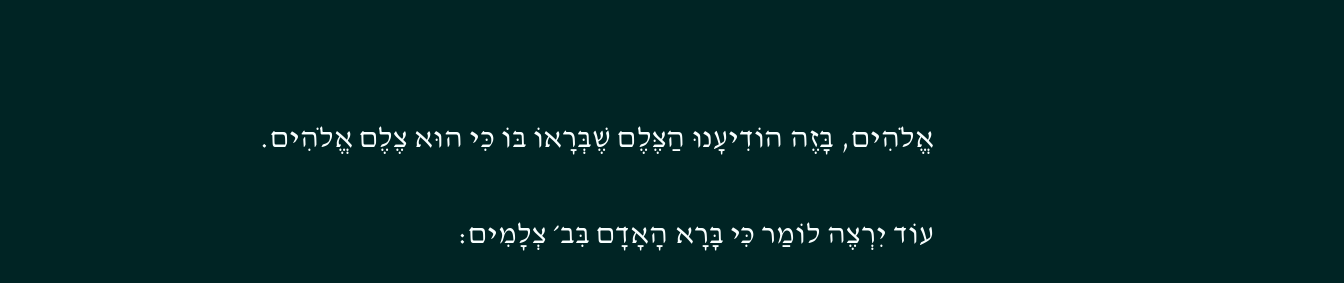אֱלֹהִים, בָּזֶה הוֹדִיעָנוּ הַצֶּלֶם שֶׁבְּרָאוֹ בּוֹ כִּי הוּא צֶלֶם אֱלֹהִים.

עוֹד יִרְצֶה לוֹמַר כִּי בָּרָא הָאָדָם בִּב׳ צְלָמִים: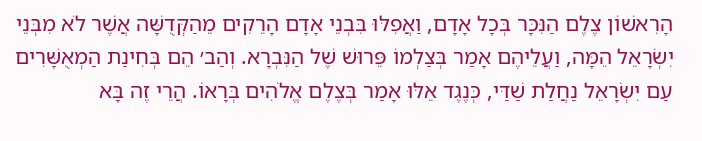הָרִאשׁוֹן צֶלֶם הַנִּכָּר בְּכָל אָדָם, וַאֲפִלּוּ בִּבְנֵי אָדָם הָרֵקִים מֵהַקְּדֻשָּׁה אֲשֶׁר לֹא מִבְּנֵי יִשְׂרָאֵל הֵמָּה, וַעֲלֵיהֶם אָמַר בְּצַלְמוֹ פֵּרוּשׁ שֶׁל הַנִּבְרָא. וְהַב׳ הֵם בְּחִינַת הַמְאֻשָּׁרִים עַם יִשְׂרָאֵל נַחֲלַת שַׁדַּי, כְּנֶגֶד אֵלּוּ אָמַר בְּצֶלֶם אֱלֹהִים בְּרָאוֹ. הֲרֵי זֶה בָּא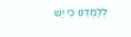לְלַמְּדֵנוּ כִּי יֵשׁ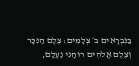בַּנִּבְרָאִים ב׳ צְלָמִים: צֶלֶם הַנִּכָּר וְצֶלֶם אֱלֹהִים רוּחָנִי נֶעְלָם,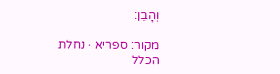וְהָבֵן:

מקור: ספריא · נחלת הכלל